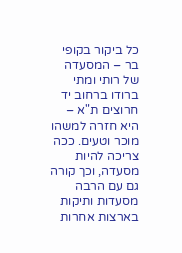כל ביקור בקופי בר – המסעדה של רותי ומתי ברודו ברחוב יד חרוצים ת"א – היא חזרה למשהו מוכר וטעים. ככה צריכה להיות מסעדה, וכך קורה גם עם הרבה מסעדות ותיקות בארצות אחרות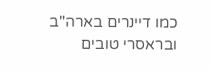כמו דיינרים בארה"ב ובראסרי טובים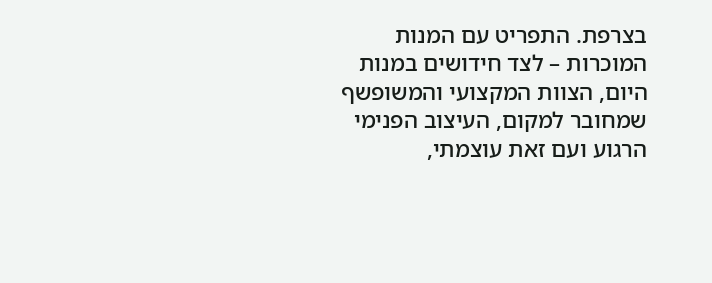בצרפת. התפריט עם המנות המוכרות – לצד חידושים במנות היום, הצוות המקצועי והמשופשף שמחובר למקום, העיצוב הפנימי הרגוע ועם זאת עוצמתי,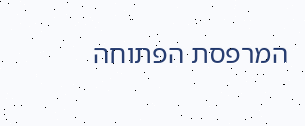המרפסת הפתוחה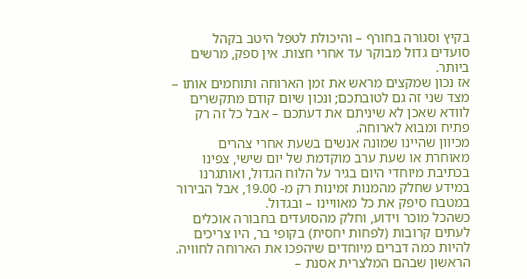בקיץ וסגורה בחורף – והיכולת לטפל היטב בקהל סועדים גדול מבוקר עד אחרי חצות. אין ספק, מרשים ביותר.
אז נכון שמקצים מראש את זמן הארוחה ותוחמים אותו – מצד שני זה גם לטובתכם; ונכון שיום קודם מתקשרים לוודא שאכן לא שיניתם את דעתכם – אבל כל זה רק פתיח ומבוא לארוחה.
מכיוון שהיינו שמונה אנשים בשעת אחרי צהרים מאוחרת או שעת ערב מוקדמת של יום שישי, צפינו בכתיבת מיוחדי היום בגיר על הלוח הגדול, ואותגרנו במידע שחלק מהמנות זמינות רק מ- 19.00, אבל הבירור במטבח סיפק את כל מאוויינו – ובגדול.
כשהכל מוכר וידוע, וחלק מהסועדים בחבורה אוכלים לעתים קרובות (לפחות יחסית) בקופי בר, היו צריכים להיות כמה דברים מיוחדים שיהפכו את הארוחה לחוויה.
הראשון שבהם המלצרית אסנת –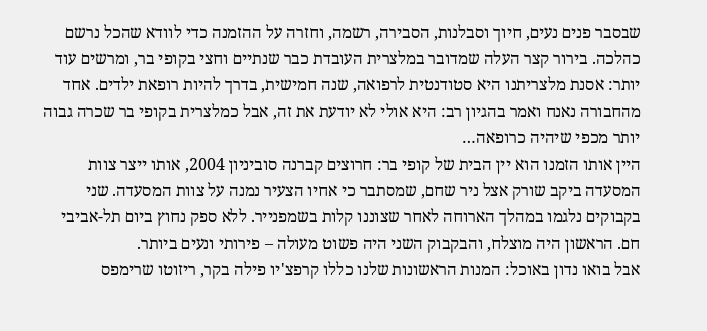שבסבר פנים נעים, חיוך וסבלנות, הסבירה, רשמה, וחזרה על ההזמנה כדי לוודא שהכל נרשם כהלכה. בירור קצר העלה שמדובר במלצרית העובדת כבר שנתיים וחצי בקופי בר, ומרשים עוד יותר: אסנת מלצריתנו היא סטודנטית לרפואה, שנה חמישית, בדרך להיות רופאת ילדים. אחד מהחבורה נאנח ואמר בהגיון רב: היא אולי לא יודעת את זה, אבל כמלצרית בקופי בר שכרה גבוה יותר מכפי שיהיה כרופאה…
היין אותו הזמנו הוא יין הבית של קופי בר: חרוצים קברנה סוביניון 2004, אותו ייצר צוות המסעדה ביקב שורק אצל ניר שחם, שמסתבר כי אחיו הצעיר נמנה על צוות המסעדה. שני בקבוקים נלגמו במהלך הארוחה לאחר שצוננו קלות בשמפנייר. ללא ספק נחוץ ביום תל-אביבי חם. הראשון היה מוצלח, והבקבוק השני היה פשוט מעולה – פירותי ונעים ביותר.
אבל בואו נדון באוכל: המנות הראשונות שלנו כללו קרפצ'יו פילה בקר, ריזוטו שרימפס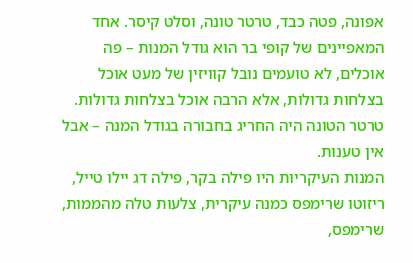אפונה, פטה כבד, טרטר טונה, וסלט קיסר. אחד המאפיינים של קופי בר הוא גודל המנות – פה אוכלים, לא טועמים נובל קוויזין של מעט אוכל בצלחות גדולות, אלא הרבה אוכל בצלחות גדולות.
טרטר הטונה היה החריג בחבורה בגודל המנה – אבל אין טענות.
המנות העיקריות היו פילה בקר, פילה דג יילו טייל, ריזוטו שרימפס כמנה עיקרית, צלעות טלה מהממות, שרימפס,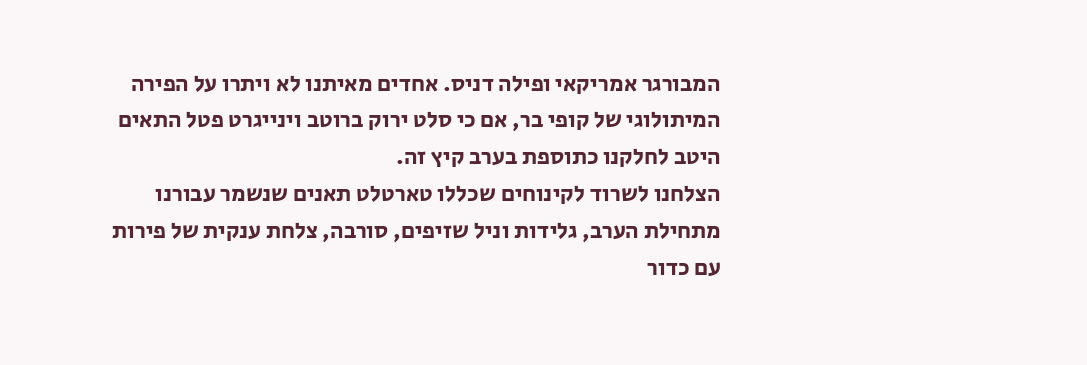המבורגר אמריקאי ופילה דניס. אחדים מאיתנו לא ויתרו על הפירה המיתולוגי של קופי בר, אם כי סלט ירוק ברוטב וינייגרט פטל התאים היטב לחלקנו כתוספת בערב קיץ זה.
הצלחנו לשרוד לקינוחים שכללו טארטלט תאנים שנשמר עבורנו מתחילת הערב, גלידות וניל שזיפים, סורבה, צלחת ענקית של פירות עם כדור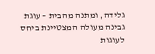גלידה, ומתנה מהבית – עוגת גבינה מעולה המצטיינת ביחס לעוגות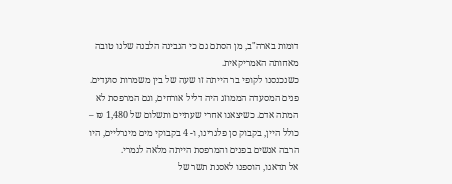דומות בארה"ב, מן הסתם גם כי הגבינה הלבנה שלנו טובה מאחותה האמריקאית.
כשנכנסנו לקופי בר הייתה זו שעה של בין משמרות סועדים. פנים המסעדה הממוזג היה דליל אורחים, וגם המרפסת לא המתה אדם. כשיצאנו אחרי שעתיים ותשלום של 1,480 ₪ – כולל היין, בקבוק סן פלגרינו, ו- 4 בקבוקי מים מינרליים, היו הרבה אנשים בפנים והמרפסת הייתה מלאה לגמרי.
אל תדאגו, הוספנו לאסנת תשר של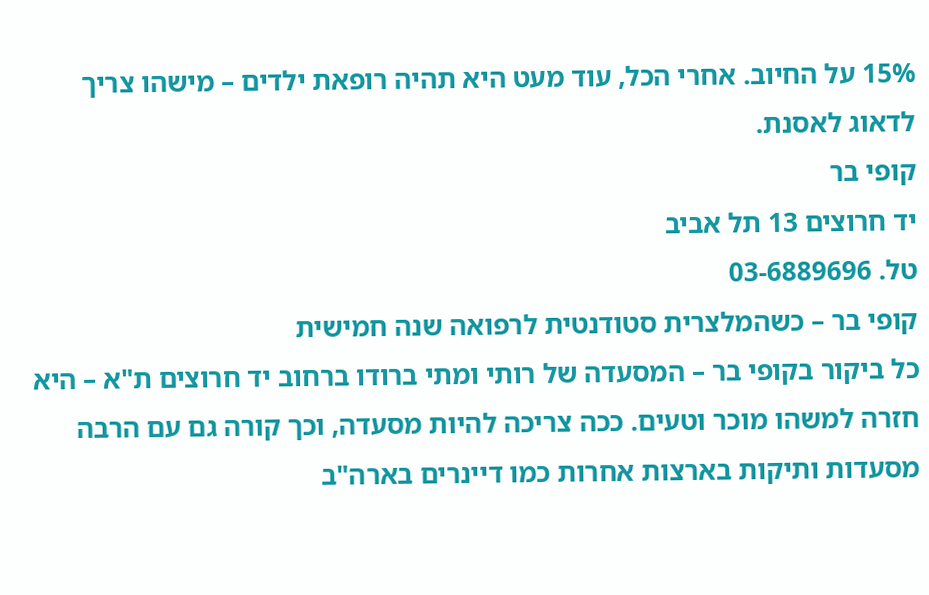15% על החיוב. אחרי הכל, עוד מעט היא תהיה רופאת ילדים – מישהו צריך לדאוג לאסנת.
קופי בר
יד חרוצים 13 תל אביב
טל. 03-6889696
קופי בר – כשהמלצרית סטודנטית לרפואה שנה חמישית
כל ביקור בקופי בר – המסעדה של רותי ומתי ברודו ברחוב יד חרוצים ת"א – היא חזרה למשהו מוכר וטעים. ככה צריכה להיות מסעדה, וכך קורה גם עם הרבה מסעדות ותיקות בארצות אחרות כמו דיינרים בארה"ב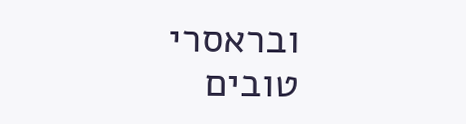ובראסרי טובים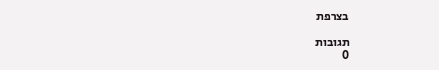בצרפת

תגובות
0